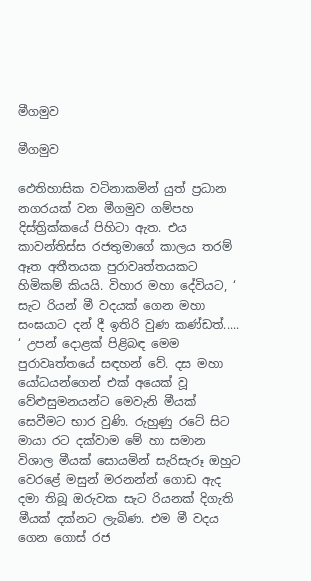මීගමුව

මීගමුව

ඵෙතිහාසික වටිනාකමින් යුත් ප්‍රධාන නගරයක් වන මීගමුව ගම්පහ දිස්ත්‍රික්කයේ පිහිටා ඇත. එය කාවන්තිස්ස රජතුමාගේ කාලය තරම් ඈත අතීතයක පුරාවෘත්තයකට හිමිකම් කියයි. විහාර මහා දේවියට, ‘ සැට රියන් මී වදයක් ගෙන මහා සංඝයාට දන් දී ඉතිරි වුණ කණ්ඩත්..... ‘ උපන් දොළක් පිළිබඳ මෙම පුරාවෘත්තයේ සඳහන් වේ. දස මහා යෝධයන්ගෙන් එක් අයෙක් වූ වේළුසුමනයන්ට මෙවැනි මීයක් සෙවීමට භාර වුණි. රුහුණු රටේ සිට මායා රට දක්වාම මේ හා සමාන විශාල මීයක් සොයමින් සැරිසැරූ ඔහුට වෙරළේ මසුන් මරනන්න් ගොඩ ඇද දමා තිබූ ඔරුවක සැට රියනක් දිගැති මීයක් දක්නට ලැබිණ. එම මී වදය ගෙන ගොස් රජ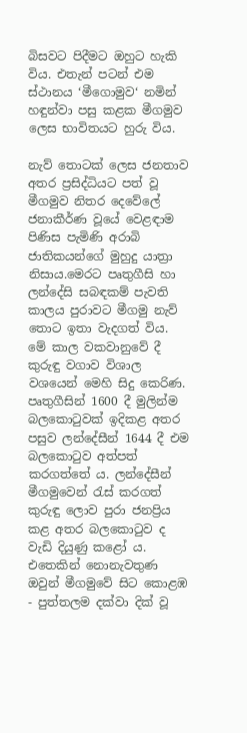බිසවට පිදීමට ඔහුට හැකි විය. එතැන් පටන් එම ස්ථානය ‘මීගොමුව‘ නමින් හඳුන්වා පසු කළක මීගමුව ලෙස භාවිතයට හුරු විය.

නැව් තොටක් ලෙස ජනතාව අතර ප්‍රසිද්ධියට පත් වූ මීගමුව නිතර දෙවේලේ ජනාකීර්ණ වූයේ වෙළඳාම පිණිස පැමිණි අරාබි ජාතිකයන්ගේ මුහුදු යාත්‍රා නිසාය.මෙරට පෘතුගීසි හා ලන්දේසි සබඳකම් පැවති කාලය පුරාවට මීගමු නැව් තොට ඉතා වැදගත් විය. මේ කාල වකවානුවේ දී කුරුඳු වගාව විශාල වශයෙන් මෙහි සිදු කෙරිණ. පෘතුගීසින් 1600 දී මුලින්ම බලකොටුවක් ඉදිකළ අතර පසුව ලන්දේසීන් 1644 දී එම බලකොටුව අත්පත් කරගත්තේ ය. ලන්දේසීන් මීගමුවෙන් රැස් කරගත් කුරුඳු ලොව පුරා ජනප්‍රිය කළ අතර බලකොටුව ද වැඩි දියුණු කළෝ ය. එතෙකින් නොනැවතුණ ඔවුන් මීගමුවේ සිට කොළඹ - පුත්තලම දක්වා දික් වූ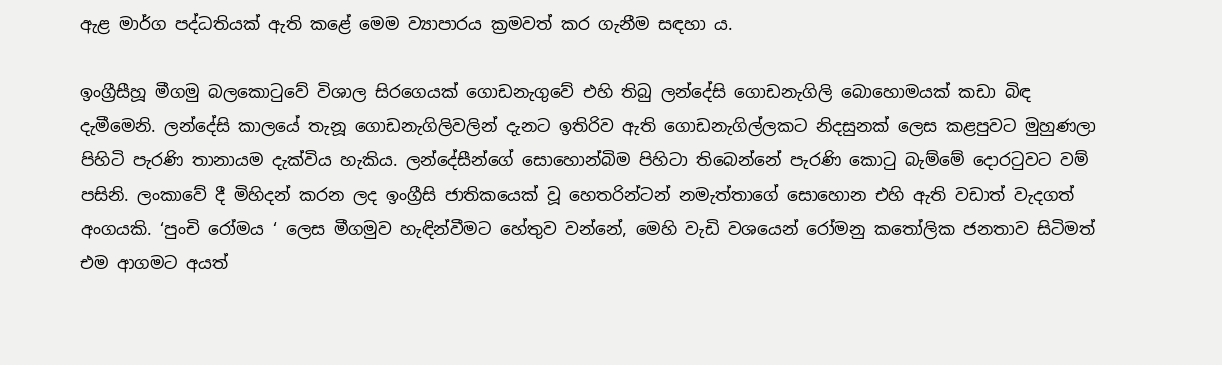ඇළ මාර්ග පද්ධතියක් ඇති කළේ මෙම ව්‍යාපාරය ක්‍රමවත් කර ගැනීම සඳහා ය.

ඉංග්‍රීසීහූ මීගමු බලකොටුවේ විශාල සිරගෙයක් ගොඩනැගුවේ එහි තිබු ලන්දේසි ගොඩනැගිලි බොහොමයක් කඩා බිඳ දැමීමෙනි. ලන්දේසි කාලයේ තැනූ ගොඩනැගිලිවලින් දැනට ඉතිරිව ඇති ගොඩනැගිල්ලකට නිදසුනක් ලෙස කළපුවට මුහුණලා පිහිටි පැරණි තානායම දැක්විය හැකිය. ලන්දේසීන්ගේ සොහොන්බිම පිහිටා තිබෙන්නේ පැරණි කොටු බැම්මේ දොරටුවට වම් පසිනි. ලංකාවේ දී මිහිදන් කරන ලද ඉංග්‍රීසි ජාතිකයෙක් වූ හෙතරින්ටන් නමැත්තාගේ සොහොන එහි ඇති වඩාත් වැදගත් අංගයකි. ‘පුංචි රෝමය ‘ ලෙස මීගමුව හැඳින්වීමට හේතුව වන්නේ, මෙහි වැඩි වශයෙන් රෝමනු කතෝලික ජනතාව සිටිමත් එම ආගමට අයත්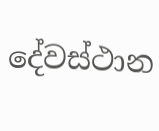දේවස්ථාන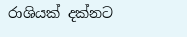රාශියක් දක්නට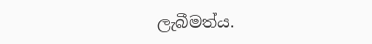ලැබීමත්ය.